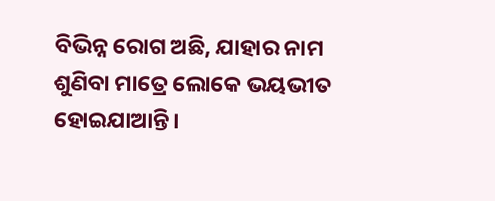ବିଭିନ୍ନ ରୋଗ ଅଛି, ଯାହାର ନାମ ଶୁଣିବା ମାତ୍ରେ ଲୋକେ ଭୟଭୀତ ହୋଇଯାଆନ୍ତି।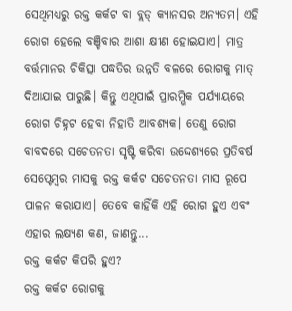ସେଥିମଧ୍ୟରୁ ରକ୍ତ କର୍କଟ ବା ବ୍ଲଡ୍ କ୍ୟାନସର ଅନ୍ୟତମ। ଏହି ରୋଗ ହେଲେ ବଞ୍ଚିବାର ଆଶା କ୍ଷୀଣ ହୋଇଯାଏ। ମାତ୍ର ବର୍ତ୍ତମାନର ଚିକିତ୍ସା ପଦ୍ଧତିର ଉନ୍ନତି ବଳରେ ରୋଗକୁ ମାତ୍ ଦିଆଯାଇ ପାରୁଛି। କିନ୍ତୁ ଏଥିପାଇଁ ପ୍ରାରମ୍ଭିକ ପର୍ଯ୍ୟାୟରେ ରୋଗ ଚିହ୍ନଟ ହେବା ନିହାତି ଆବଶ୍ୟକ। ତେଣୁ ରୋଗ ବାବଦରେ ସଚେତନତା ସୃଷ୍ଟି କରିବା ଉଦ୍ଦେଶ୍ୟରେ ପ୍ରତିବର୍ଷ ସେପ୍ଟେମ୍ବର ମାସକୁ ରକ୍ତ କର୍କଟ ସଚେତନତା ମାସ ରୂପେ ପାଳନ କରାଯାଏ। ତେବେ କାହିଁକି ଏହି ରୋଗ ହୁଏ ଏବଂ ଏହାର ଲକ୍ଷ୍ୟଣ କଣ, ଜାଣନ୍ତୁ...
ରକ୍ତ କର୍କଟ କିପରି ହୁଏ?
ରକ୍ତ କର୍କଟ ରୋଗକୁ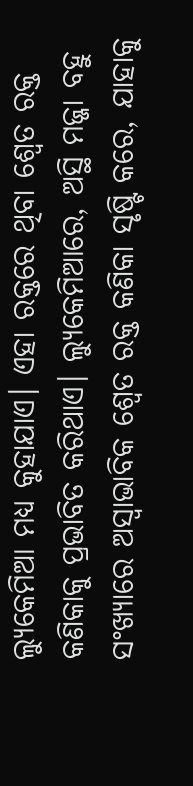ଲ୍ୟୁକେମିଆ ମଧ୍ୟ କୁହାଯାଏ। ଏହା ରକ୍ତରେ ଥିବା ଶ୍ୱେତ ରକ୍ତ କଣିକାକୁ ପ୍ରଭାବିତ କରିଥାଏ। ଲ୍ୟୁକେମିଆରେ, ଅସ୍ଥି ମଜ୍ଜା ବହୁ ସଂଖ୍ୟାରେ ଅସ୍ୱାଭାବିକ ଶ୍ୱେତ ରକ୍ତ କଣିକା ସୃଷ୍ଟି କରେ, ଯାହାକୁ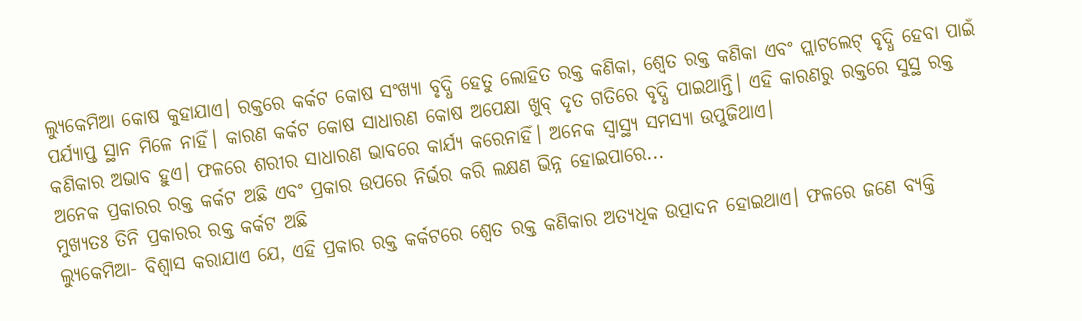ଲ୍ୟୁକେମିଆ କୋଷ କୁହାଯାଏ। ରକ୍ତରେ କର୍କଟ କୋଷ ସଂଖ୍ୟା ବୃଦ୍ଧି ହେତୁ ଲୋହିତ ରକ୍ତ କଣିକା, ଶ୍ୱେତ ରକ୍ତ କଣିକା ଏବଂ ପ୍ଲାଟଲେଟ୍ ବୃଦ୍ଧି ହେବା ପାଇଁ ପର୍ଯ୍ୟାପ୍ତ ସ୍ଥାନ ମିଳେ ନାହିଁ। କାରଣ କର୍କଟ କୋଷ ସାଧାରଣ କୋଷ ଅପେକ୍ଷା ଖୁବ୍ ଦୃତ ଗତିରେ ବୃଦ୍ଧି ପାଇଥାନ୍ତି। ଏହି କାରଣରୁ ରକ୍ତରେ ସୁସ୍ଥ ରକ୍ତ କଣିକାର ଅଭାବ ହୁଏ। ଫଳରେ ଶରୀର ସାଧାରଣ ଭାବରେ କାର୍ଯ୍ୟ କରେନାହିଁ। ଅନେକ ସ୍ୱାସ୍ଥ୍ୟ ସମସ୍ୟା ଉପୁଜିଥାଏ।
ଅନେକ ପ୍ରକାରର ରକ୍ତ କର୍କଟ ଅଛି ଏବଂ ପ୍ରକାର ଉପରେ ନିର୍ଭର କରି ଲକ୍ଷଣ ଭିନ୍ନ ହୋଇପାରେ...
ମୁଖ୍ୟତଃ ତିନି ପ୍ରକାରର ରକ୍ତ କର୍କଟ ଅଛି
ଲ୍ୟୁକେମିଆ- ବିଶ୍ୱାସ କରାଯାଏ ଯେ, ଏହି ପ୍ରକାର ରକ୍ତ କର୍କଟରେ ଶ୍ୱେତ ରକ୍ତ କଣିକାର ଅତ୍ୟଧିକ ଉତ୍ପାଦନ ହୋଇଥାଏ। ଫଳରେ ଜଣେ ବ୍ୟକ୍ତି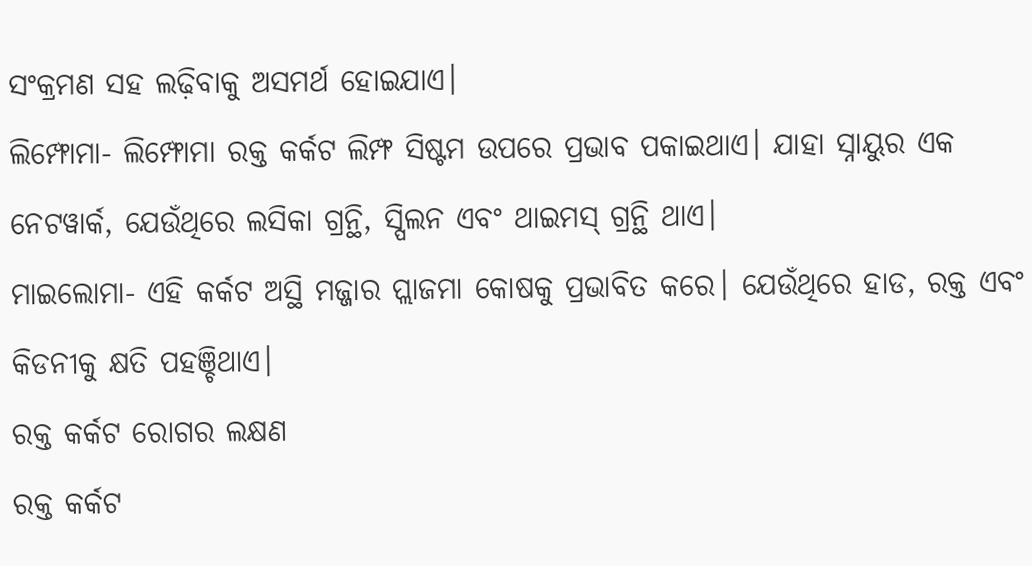ସଂକ୍ରମଣ ସହ ଲଢ଼ିବାକୁ ଅସମର୍ଥ ହୋଇଯାଏ।
ଲିମ୍ଫୋମା- ଲିମ୍ଫୋମା ରକ୍ତ କର୍କଟ ଲିମ୍ଫ ସିଷ୍ଟମ ଉପରେ ପ୍ରଭାବ ପକାଇଥାଏ। ଯାହା ସ୍ନାୟୁର ଏକ ନେଟୱାର୍କ, ଯେଉଁଥିରେ ଲସିକା ଗ୍ରନ୍ଥି, ସ୍ପିଲନ ଏବଂ ଥାଇମସ୍ ଗ୍ରନ୍ଥି ଥାଏ।
ମାଇଲୋମା- ଏହି କର୍କଟ ଅସ୍ଥି ମଜ୍ଜାର ପ୍ଲାଜମା କୋଷକୁ ପ୍ରଭାବିତ କରେ। ଯେଉଁଥିରେ ହାଡ, ରକ୍ତ ଏବଂ କିଡନୀକୁ କ୍ଷତି ପହଞ୍ଚିଥାଏ।
ରକ୍ତ କର୍କଟ ରୋଗର ଲକ୍ଷଣ
ରକ୍ତ କର୍କଟ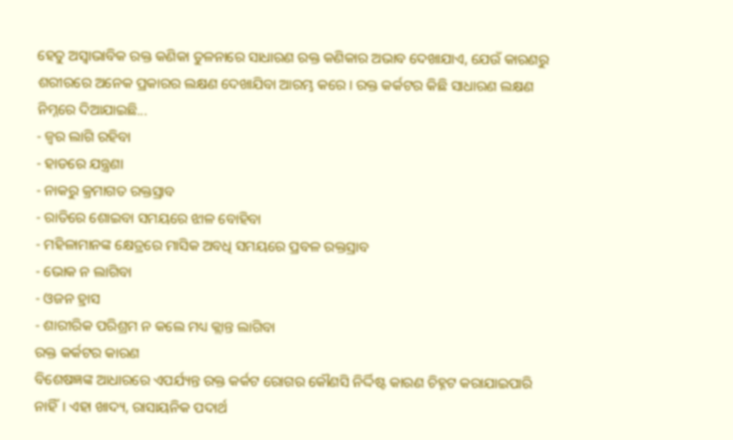ହେତୁ ଅସ୍ୱାଭାବିକ ରକ୍ତ କଣିକା ତୁଳନାରେ ସାଧାରଣ ରକ୍ତ କଣିକାର ଅଭାବ ଦେଖାଯାଏ, ଯେଉଁ କାରଣରୁ ଶରୀରରେ ଅନେକ ପ୍ରକାରର ଲକ୍ଷଣ ଦେଖାଯିବା ଆରମ୍ଭ କରେ। ରକ୍ତ କର୍କଟର କିଛି ସାଧାରଣ ଲକ୍ଷଣ ନିମ୍ନରେ ଦିଆଯାଇଛି...
- ଜ୍ୱର ଲାଗି ରହିବା
- ହାଡରେ ଯନ୍ତ୍ରଣା
- ନାକରୁ କ୍ରମାଗତ ରକ୍ତସ୍ରାବ
- ରାତିରେ ଶୋଇବା ସମୟରେ ଝାଳ ବୋହିବା
- ମହିଳାମାନଙ୍କ କ୍ଷେତ୍ରରେ ମାସିକ ଅବଧି ସମୟରେ ପ୍ରବଳ ରକ୍ତସ୍ରାବ
- ଭୋକ ନ ଲାଗିବା
- ଓଜନ ହ୍ରାସ
- ଶାରୀରିକ ପରିଶ୍ରମ ନ କଲେ ମଧ୍ୟ କ୍ଲାନ୍ତ ଲାଗିବା
ରକ୍ତ କର୍କଟର କାରଣ
ବିଶେଷଜ୍ଞଙ୍କ ଆଧାରରେ ଏପର୍ଯ୍ୟନ୍ତ ରକ୍ତ କର୍କଟ ରୋଗର କୌଣସି ନିର୍ଦ୍ଦିଷ୍ଟ କାରଣ ଚିହ୍ନଟ କରାଯାଇପାରି ନାହିଁ। ଏହା ଖାଦ୍ୟ, ରାସାୟନିକ ପଦାର୍ଥ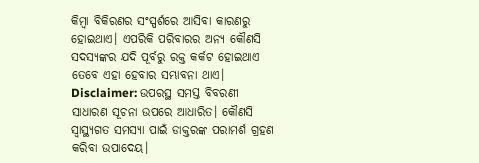କିମ୍ବା ବିକିରଣର ସଂସ୍ପର୍ଶରେ ଆସିବା କାରଣରୁ ହୋଇଥାଏ। ଏପରିକି ପରିବାରର ଅନ୍ୟ କୌଣସି ସଦସ୍ୟଙ୍କର ଯଦି ପୂର୍ବରୁ ରକ୍ତ କର୍କଟ ହୋଇଥାଏ ତେବେ ଏହା ହେବାର ସମ୍ଭାବନା ଥାଏ।
Disclaimer: ଉପରସ୍ଥ ସମସ୍ତ ବିବରଣୀ ସାଧାରଣ ସୂଚନା ଉପରେ ଆଧାରିତ। କୌଣସି ସ୍ୱାସ୍ଥ୍ୟଗତ ସମସ୍ୟା ପାଇଁ ଡାକ୍ତରଙ୍କ ପରାମର୍ଶ ଗ୍ରହଣ କରିବା ଉପାଦେୟ।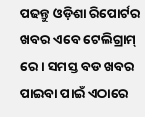ପଢନ୍ତୁ ଓଡ଼ିଶା ରିପୋର୍ଟର ଖବର ଏବେ ଟେଲିଗ୍ରାମ୍ ରେ। ସମସ୍ତ ବଡ ଖବର ପାଇବା ପାଇଁ ଏଠାରେ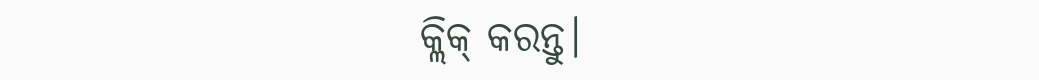କ୍ଲିକ୍ କରନ୍ତୁ।